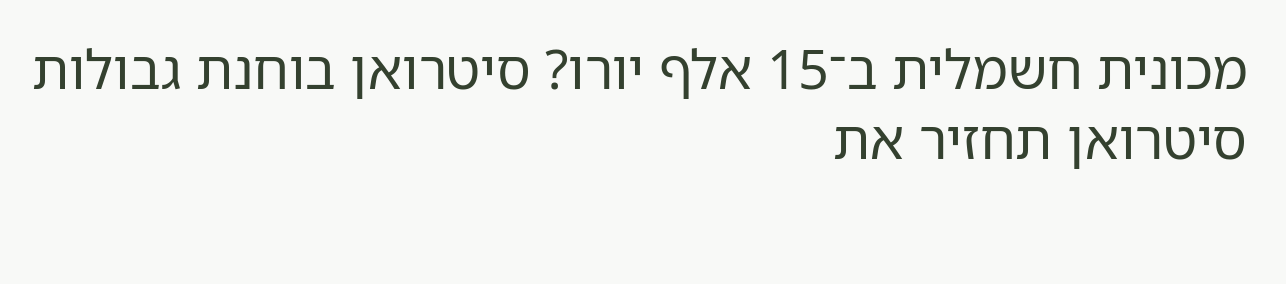מכונית חשמלית ב־15 אלף יורו? סיטרואן בוחנת גבולות
סיטרואן תחזיר את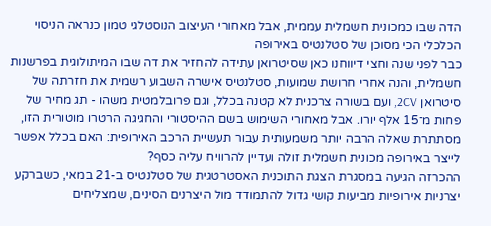הדה שבו כמכונית חשמלית עממית, אבל מאחורי העיצוב הנוסטלגי טמון כנראה הניסוי הכלכלי הכי מסוכן של סטלנטיס באירופה
כבר לפני שנה וחצי דיווחנו כאן שסיטרואן עתידה להחזיר את דה שבו המיתולוגית בפרשנות חשמלית, והנה אחרי חרושת שמועות, סטלנטיס אישרה השבוע רשמית את חזרתה של סיטרואן 2CV, ועם בשורה צרכנית לא קטנה בכלל, וגם פרובלמטית משהו - תג מחיר של פחות מ־15 אלף יורו. אבל מאחורי השימוש בשם ההיסטורי והחגיגה הרטרו מוטורית הזו, מסתתרת שאלה הרבה יותר משמעותית עבור תעשיית הרכב האירופית: האם בכלל אפשר לייצר באירופה מכונית חשמלית זולה ועדיין להרוויח עליה כסף?
ההכרזה הגיעה במסגרת הצגת התוכנית האסטרטגית של סטלנטיס ב-21 במאי, כשברקע יצרניות אירופיות מביעות קושי גדול להתמודד מול היצרנים הסינים, שמצליחים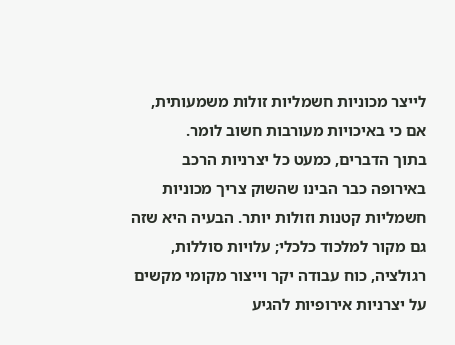לייצר מכוניות חשמליות זולות משמעותית, אם כי באיכויות מעורבות חשוב לומר.
בתוך הדברים, כמעט כל יצרניות הרכב באירופה כבר הבינו שהשוק צריך מכוניות חשמליות קטנות וזולות יותר. הבעיה היא שזה גם מקור למלכוד כלכלי; עלויות סוללות, רגולציה, כוח עבודה יקר וייצור מקומי מקשים על יצרניות אירופיות להגיע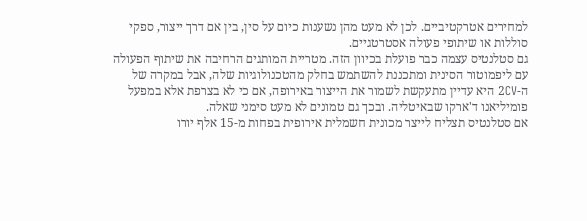למחירים אטרקטיביים. לכן לא מעט מהן נשענות כיום על סין, בין אם דרך ייצור, ספקי סוללות או שיתופי פעולה אסטרטגיים.
גם סטלנטיס עצמה כבר פועלת בכיוון הזה. מטריית המותגים הרחיבה את שיתוף הפעולה עם ליפמוטור הסינית ומתכננת להשתמש בחלק מהטכנולוגיות שלה, אבל במקרה של ה-2CV היא עדיין מתעקשת לשמור את הייצור באירופה, אם כי לא בצרפת אלא במפעל פומיליאנו ד'ארקו שבאיטליה. ובכך גם טמונים לא מעט סימני שאלה.
אם סטלנטיס תצליח לייצר מכונית חשמלית אירופית בפחות מ-15 אלף יורו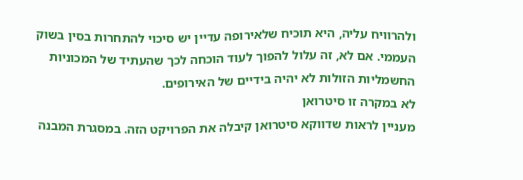ולהרוויח עליה, היא תוכיח שלאירופה עדיין יש סיכוי להתחרות בסין בשוק העממי. אם לא, זה עלול להפוך לעוד הוכחה לכך שהעתיד של המכוניות החשמליות הזולות לא יהיה בידיים של האירופים.
לא במקרה זו סיטרואן
מעניין לראות שדווקא סיטרואן קיבלה את הפרויקט הזה. במסגרת המבנה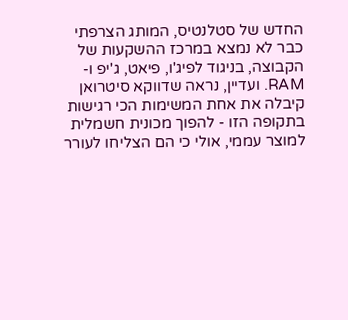החדש של סטלנטיס, המותג הצרפתי כבר לא נמצא במרכז ההשקעות של הקבוצה, בניגוד לפיג'ו, פיאט, ג'יפ ו-RAM. ועדיין, נראה שדווקא סיטרואן קיבלה את אחת המשימות הכי רגישות בתקופה הזו - להפוך מכונית חשמלית למוצר עממי, אולי כי הם הצליחו לעורר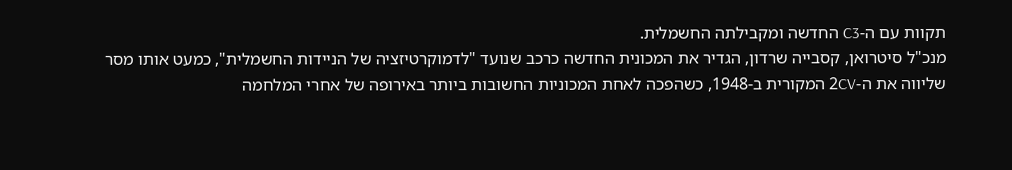תקוות עם ה-C3 החדשה ומקבילתה החשמלית.
מנכ"ל סיטרואן, קסבייה שרדון, הגדיר את המכונית החדשה כרכב שנועד "לדמוקרטיזציה של הניידות החשמלית", כמעט אותו מסר שליווה את ה-2CV המקורית ב-1948, כשהפכה לאחת המכוניות החשובות ביותר באירופה של אחרי המלחמה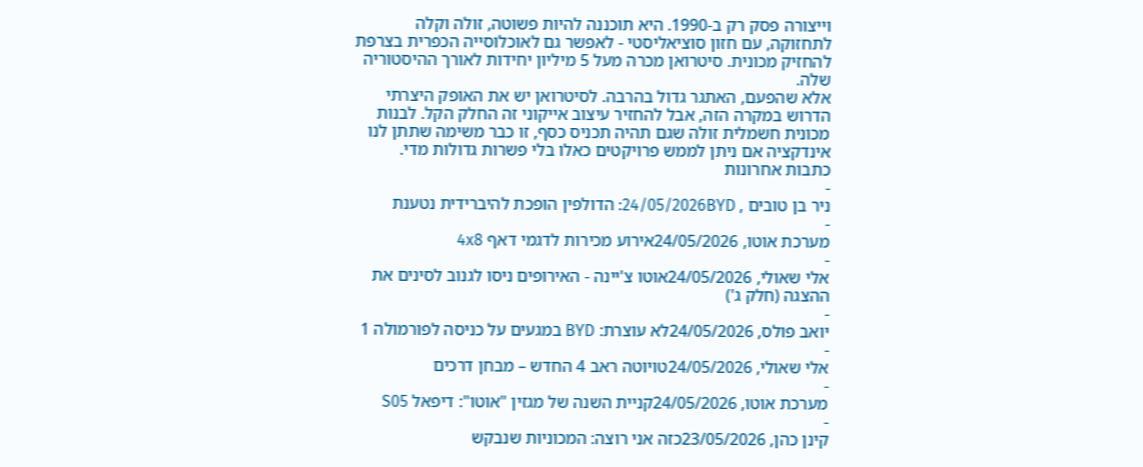וייצורה פסק רק ב-1990. היא תוכננה להיות פשוטה, זולה וקלה לתחזוקה, עם חזון סוציאליסטי - לאפשר גם לאוכלוסייה הכפרית בצרפת להחזיק מכונית. סיטרואן מכרה מעל 5 מיליון יחידות לאורך ההיסטוריה שלה.
אלא שהפעם, האתגר גדול בהרבה. לסיטרואן יש את האופק היצרתי הדרוש במקרה הזה, אבל להחזיר עיצוב אייקוני זה החלק הקל. לבנות מכונית חשמלית זולה שגם תהיה תכניס כסף, זו כבר משימה שתתן לנו אינדקציה אם ניתן לממש פרויקטים כאלו בלי פשרות גדולות מדי.
כתבות אחרונות
-
ניר בן טובים , 24/05/2026BYD: הדולפין הופכת להיברידית נטענת
-
מערכת אוטו, 24/05/2026אירוע מכירות לדגמי דאף 4x8
-
אלי שאולי, 24/05/2026אוטו צ'יינה - האירופים ניסו לגנוב לסינים את ההצגה (חלק ג')
-
יואב פולס, 24/05/2026לא עוצרת: BYD במגעים על כניסה לפורמולה 1
-
אלי שאולי, 24/05/2026טויוטה ראב 4 החדש – מבחן דרכים
-
מערכת אוטו, 24/05/2026קניית השנה של מגזין "אוטו": דיפאל S05
-
קינן כהן, 23/05/2026כזה אני רוצה: המכוניות שנבקש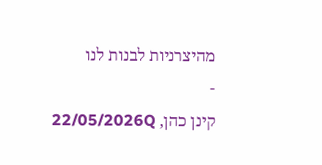מהיצרניות לבנות לנו
-
קינן כהן, 22/05/2026Q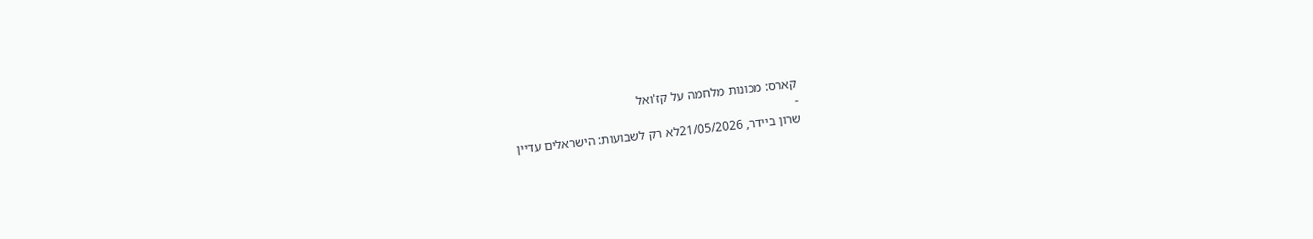קארס: מכונות מלחמה על קז'ואל
-
שרון ביידר, 21/05/2026לא רק לשבועות: הישראלים עדיין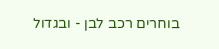בוחרים רכב לבן - ובגדול